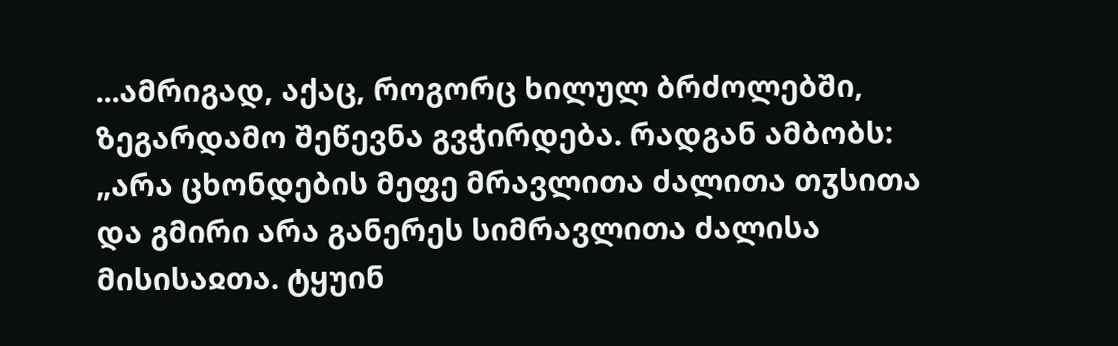...ამრიგად, აქაც, როგორც ხილულ ბრძოლებში, ზეგარდამო შეწევნა გვჭირდება. რადგან ამბობს: „არა ცხონდების მეფე მრავლითა ძალითა თჳსითა და გმირი არა განერეს სიმრავლითა ძალისა მისისაჲთა. ტყუინ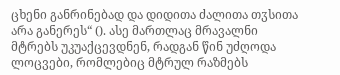ცხენი განრინებად და დიდითა ძალითა თჳსითა არა განერეს“ (). ასე მართლაც მრავალნი მტრებს უკუაქცევდნენ, რადგან წინ უძღოდა ლოცვები, რომლებიც მტრულ რაზმებს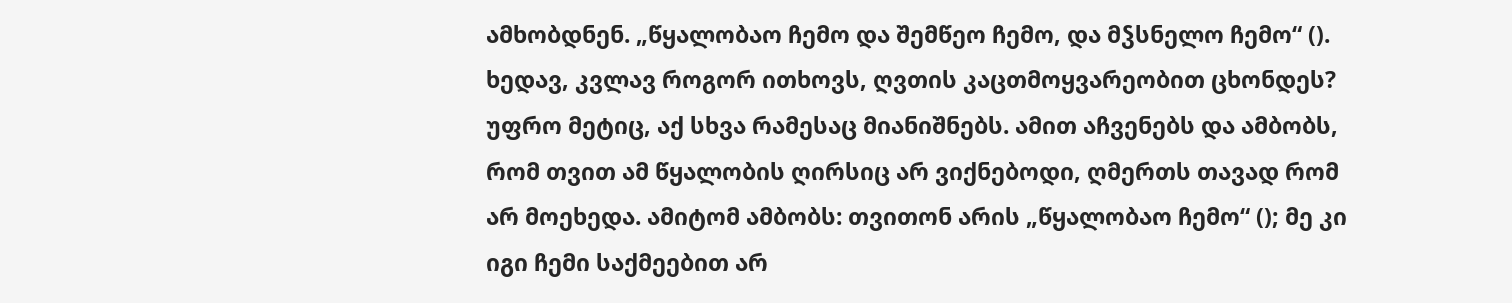ამხობდნენ. „წყალობაო ჩემო და შემწეო ჩემო, და მჴსნელო ჩემო“ (). ხედავ, კვლავ როგორ ითხოვს, ღვთის კაცთმოყვარეობით ცხონდეს? უფრო მეტიც, აქ სხვა რამესაც მიანიშნებს. ამით აჩვენებს და ამბობს, რომ თვით ამ წყალობის ღირსიც არ ვიქნებოდი, ღმერთს თავად რომ არ მოეხედა. ამიტომ ამბობს: თვითონ არის „წყალობაო ჩემო“ (); მე კი იგი ჩემი საქმეებით არ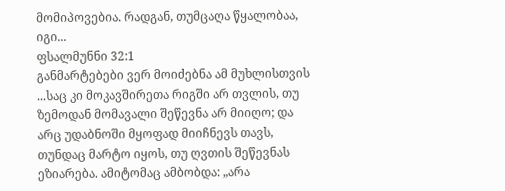მომიპოვებია. რადგან, თუმცაღა წყალობაა, იგი...
ფსალმუნნი 32:1
განმარტებები ვერ მოიძებნა ამ მუხლისთვის
...საც კი მოკავშირეთა რიგში არ თვლის, თუ ზემოდან მომავალი შეწევნა არ მიიღო; და არც უდაბნოში მყოფად მიიჩნევს თავს, თუნდაც მარტო იყოს, თუ ღვთის შეწევნას ეზიარება. ამიტომაც ამბობდა: „არა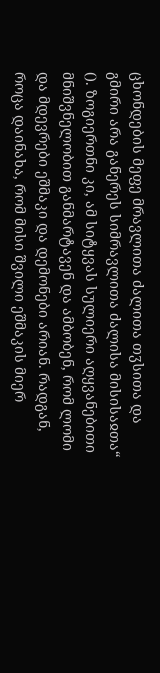ცხონდების მეფე მრავლითა ძალითა თჳსითა და გმირი არა განერეს სიმრავლითა ძალისა მისისაჲთა“ (). ზოგიერთნი კი, ამ სიტყვას სულიერი აღყვანებითი მნიშვნელობით განმარტავენ და ამბობენ, რომ ლომი და მდევრები ეშმაკი და დემონები არიან. რადგან, როცა დაინახა, რომ მისი შვილი ეშმაკის მიერ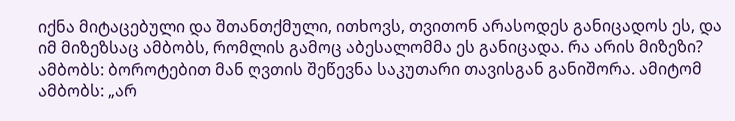იქნა მიტაცებული და შთანთქმული, ითხოვს, თვითონ არასოდეს განიცადოს ეს, და იმ მიზეზსაც ამბობს, რომლის გამოც აბესალომმა ეს განიცადა. რა არის მიზეზი? ამბობს: ბოროტებით მან ღვთის შეწევნა საკუთარი თავისგან განიშორა. ამიტომ ამბობს: „არ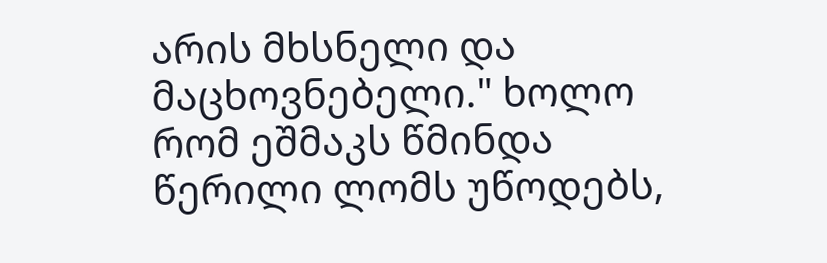არის მხსნელი და მაცხოვნებელი." ხოლო რომ ეშმაკს წმინდა წერილი ლომს უწოდებს,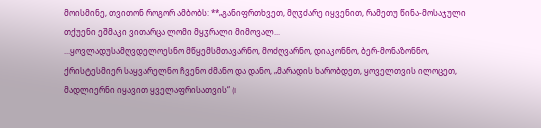მოისმინე, თვითონ როგორ ამბობს: **„განიფრთხვეთ, მღჳძარე იყვენით, რამეთუ წინა-მოსაჯული თქუენი ეშმაკი ვითარცა ლომი მყჳრალი მიმოვალ...
...ყოვლადუსამღვდელოესნო მწყემსმთავარნო, მოძღვარნო, დიაკონნო, ბერ-მონაზონნო, ქრისტესმიერ საყვარელნო ჩვენო ძმანო და დანო, „მარადის ხარობდეთ, ყოველთვის ილოცეთ, მადლიერნი იყავით ყველაფრისათვის“ (I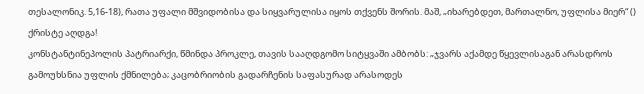თესალონიკ. 5,16-18), რათა უფალი მშვიდობისა და სიყვარულისა იყოს თქვენს შორის. მაშ, „იხარებდეთ, მართალნო, უფლისა მიერ“ ()
ქრისტე აღდგა!
კონსტანტინეპოლის პატრიარქი, წმინდა პროკლე, თავის სააღდგომო სიტყვაში ამბობს: „ჯვარს აქამდე წყევლისაგან არასდროს გამოუხსნია უფლის ქმნილება; კაცობრიობის გადარჩენის საფასურად არასოდეს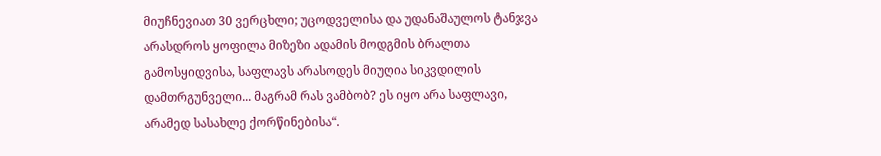მიუჩნევიათ 30 ვერცხლი; უცოდველისა და უდანაშაულოს ტანჯვა არასდროს ყოფილა მიზეზი ადამის მოდგმის ბრალთა გამოსყიდვისა, საფლავს არასოდეს მიუღია სიკვდილის დამთრგუნველი... მაგრამ რას ვამბობ? ეს იყო არა საფლავი, არამედ სასახლე ქორწინებისა“.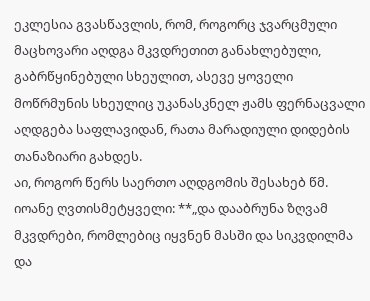ეკლესია გვასწავლის, რომ, როგორც ჯვარცმული მაცხოვარი აღდგა მკვდრეთით განახლებული, გაბრწყინებული სხეულით, ასევე ყოველი მოწრმუნის სხეულიც უკანასკნელ ჟამს ფერნაცვალი აღდგება საფლავიდან, რათა მარადიული დიდების თანაზიარი გახდეს.
აი, როგორ წერს საერთო აღდგომის შესახებ წმ. იოანე ღვთისმეტყველი: **„და დააბრუნა ზღვამ მკვდრები, რომლებიც იყვნენ მასში და სიკვდილმა და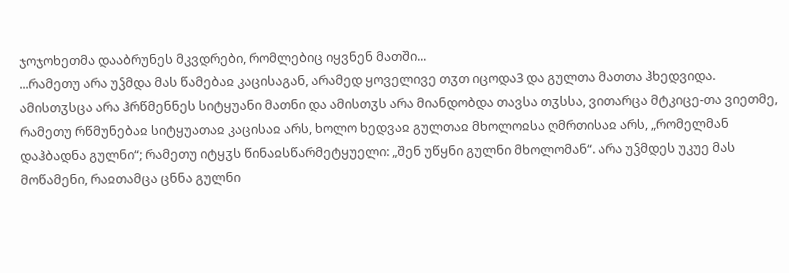ჯოჯოხეთმა დააბრუნეს მკვდრები, რომლებიც იყვნენ მათში...
...რამეთუ არა უჴმდა მას წამებაჲ კაცისაგან, არამედ ყოველივე თჳთ იცოდა3 და გულთა მათთა ჰხედვიდა. ამისთჳსცა არა ჰრწმენნეს სიტყუანი მათნი და ამისთჳს არა მიანდობდა თავსა თჳსსა, ვითარცა მტკიცე-თა ვიეთმე, რამეთუ რწმუნებაჲ სიტყუათაჲ კაცისაჲ არს, ხოლო ხედვაჲ გულთაჲ მხოლოჲსა ღმრთისაჲ არს, „რომელმან დაჰბადნა გულნი“; რამეთუ იტყჳს წინაჲსწარმეტყუელი: „შენ უწყნი გულნი მხოლომან“. არა უჴმდეს უკუე მას მოწამენი, რაჲთამცა ცნნა გულნი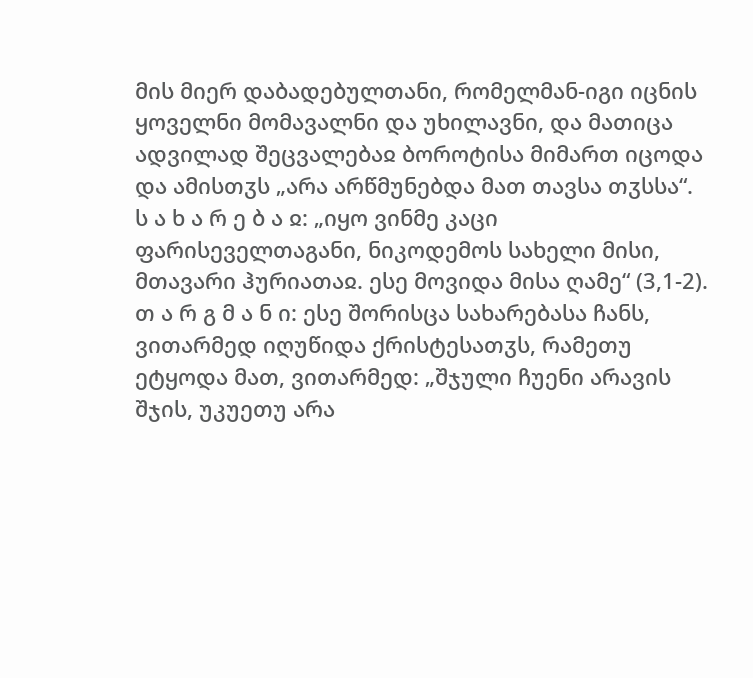მის მიერ დაბადებულთანი, რომელმან-იგი იცნის ყოველნი მომავალნი და უხილავნი, და მათიცა ადვილად შეცვალებაჲ ბოროტისა მიმართ იცოდა და ამისთჳს „არა არწმუნებდა მათ თავსა თჳსსა“.
ს ა ხ ა რ ე ბ ა ჲ: „იყო ვინმე კაცი ფარისეველთაგანი, ნიკოდემოს სახელი მისი, მთავარი ჰურიათაჲ. ესე მოვიდა მისა ღამე“ (3,1-2).
თ ა რ გ მ ა ნ ი: ესე შორისცა სახარებასა ჩანს, ვითარმედ იღუწიდა ქრისტესათჳს, რამეთუ ეტყოდა მათ, ვითარმედ: „შჯული ჩუენი არავის შჯის, უკუეთუ არა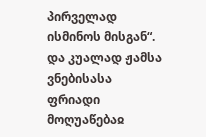პირველად ისმინოს მისგან“. და კუალად ჟამსა ვნებისასა ფრიადი მოღუაწებაჲ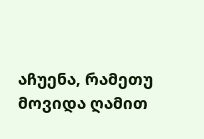აჩუენა, რამეთუ მოვიდა ღამით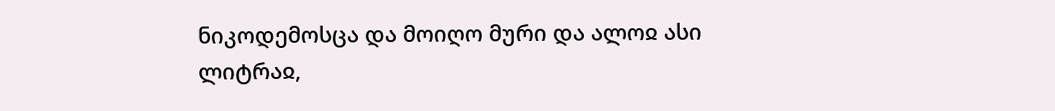ნიკოდემოსცა და მოიღო მური და ალოჲ ასი ლიტრაჲ,